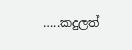…..කදුලත්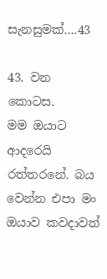සැනසුමක්….43

43. වන කොටස.
මම ඔයාට ආදරෙයි රත්තරනේ. බය වෙන්න එපා මං ඔයාව කවදාවත්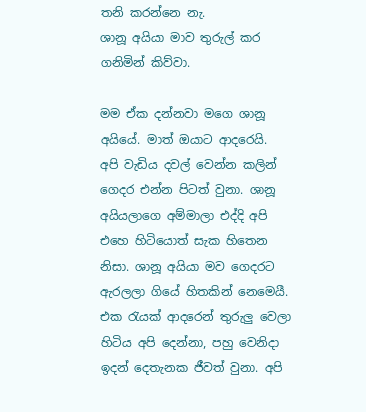තනි කරන්නෙ නැ.
ශානූ අයියා මාව තුරුල් කර ගනිමින් කිව්වා.

මම ඒක දන්නවා මගෙ ශානූ අයියේ. මාත් ඔයාට ආදරෙයි.
අපි වැඩිය දවල් වෙන්න කලින් ගෙදර එන්න පිටත් වුනා. ශානූ අයියලාගෙ අම්මාලා එද්දි අපි එහෙ හිටියොත් සැක හිතෙන නිසා. ශානූ අයියා මව ගෙදරට ඇරලලා ගියේ හිතකින් නෙමෙයී. එක රැයක් ආදරෙන් තුරුලු වෙලා හිටිය අපි දෙන්නා, පහු වෙනිදා ඉදන් දෙතැනක ජීවත් වුනා. අපි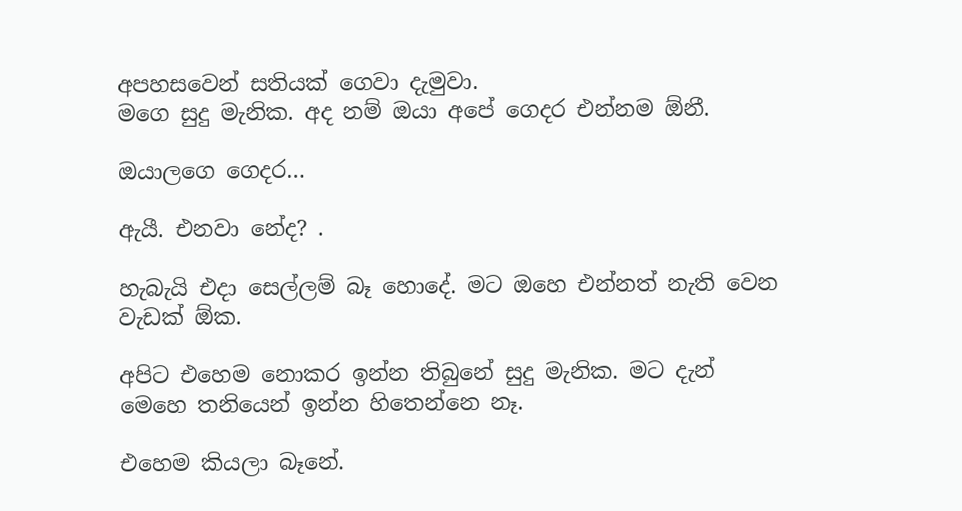අපහසවෙන් සතියක් ගෙවා දැමුවා.
මගෙ සුදු මැනික. අද නම් ඔයා අපේ ගෙදර එන්නම ඕනී.

ඔයාලගෙ ගෙදර…

ඇයී. එනවා නේද? .

හැබැයි එදා සෙල්ලම් බෑ හොදේ. මට ඔහෙ එන්නත් නැති වෙන වැඩක් ඕක.

අපිට එහෙම නොකර ඉන්න තිබුනේ සුදු මැනික. මට දැන් මෙහෙ තනියෙන් ඉන්න හිතෙන්නෙ නෑ.

එහෙම කියලා බෑනේ.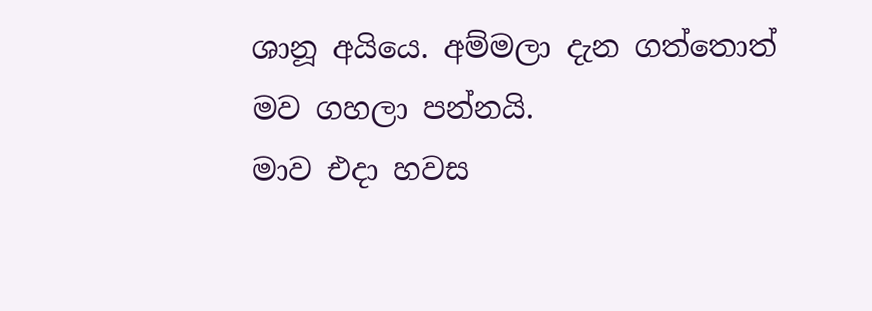ශානූ අයියෙ. අම්මලා දැන ගත්තොත් මව ගහලා පන්නයි.
මාව එදා හවස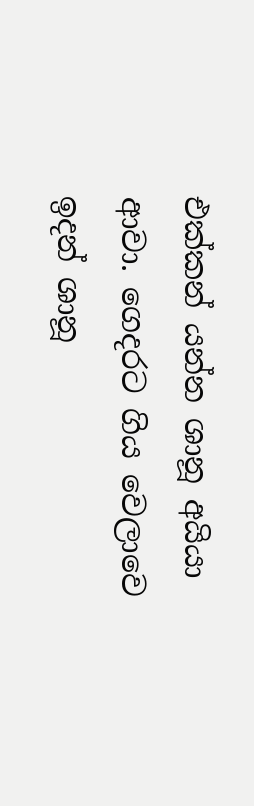එක්කන් යන්න ශානූ අයියා ආවා. ගෙදරට ගිය වෙලාවෙ ඉදන් ශානූ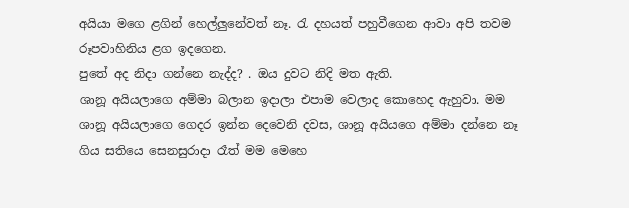අයියා මගෙ ළගින් හෙල්ලුනේවත් නෑ. රැ දහයත් පහුවීගෙන ආවා අපි තවම රූපවාහිනිය ළග ඉදගෙන.
පුතේ අද නිදා ගන්නෙ නැද්ද? . ඔය දුවට නිදි මත ඇති.
ශානූ අයියලාගෙ අම්මා බලාන ඉදාලා එපාම වෙලාද කොහෙද ඇහුවා. මම ශානූ අයියලාගෙ ගෙදර ඉන්න දෙවෙනි දවස, ශානූ අයියගෙ අම්මා දන්නෙ නෑ ගිය සතියෙ සෙනසුරාදා රෑත් මම මෙහෙ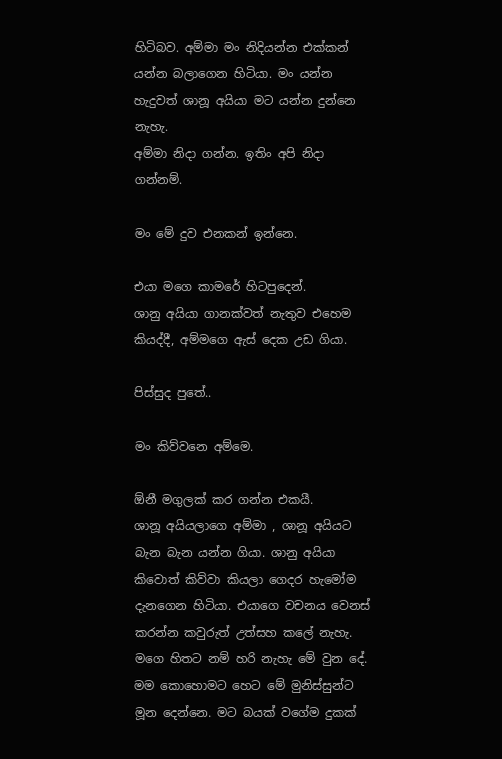හිටිබව. අම්මා මං නිදියන්න එක්කන් යන්න බලාගෙන හිටියා. මං යන්න හැදුවත් ශානූ අයියා මට යන්න දුන්නෙ නැහැ.
අම්මා නිදා ගන්න. ඉතිං අපි නිදා ගන්නම්.

මං මේ දුව එනකන් ඉන්නෙ.

එයා මගෙ කාමරේ හිටපුදෙන්.
ශානු අයියා ගානක්වත් නැතුව එහෙම කියද්දී, අම්මගෙ ඇස් දෙක උඩ ගියා.

පිස්සුද පුතේ..

මං කිව්වනෙ අම්මෙ.

ඕනී මගුලක් කර ගන්න එකයී.
ශානූ අයියලාගෙ අම්මා , ශානූ අයියට බැන බැන යන්න ගියා. ශානු අයියා කිවොත් කිව්වා කියලා ගෙදර හැමෝම දැනගෙන හිටියා. එයාගෙ වචනය වෙනස් කරන්න කවුරුත් උත්සහ කලේ නැහැ. මගෙ හිතට නම් හරි නැහැ මේ වුන දේ. මම කොහොමට හෙට මේ මුනිස්සුන්ට මූන දෙන්නෙ. මට බයක් වගේම දුකක්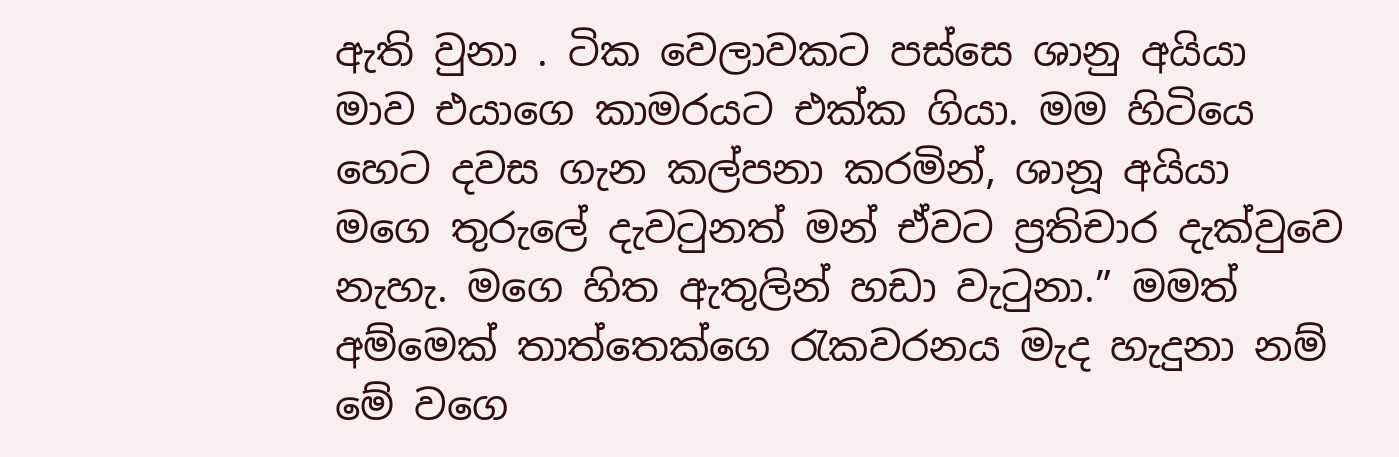ඇති වුනා . ටික වෙලාවකට පස්සෙ ශානු අයියා මාව එයාගෙ කාමරයට එක්ක ගියා. මම හිටියෙ හෙට දවස ගැන කල්පනා කරමින්, ශානූ අයියා මගෙ තුරුලේ දැවටුනත් මන් ඒවට ප්‍රතිචාර දැක්වුවෙ නැහැ. මගෙ හිත ඇතුලින් හඩා වැටුනා.” මමත් අම්මෙක් තාත්තෙක්ගෙ රැකවරනය මැද හැදුනා නම් මේ වගෙ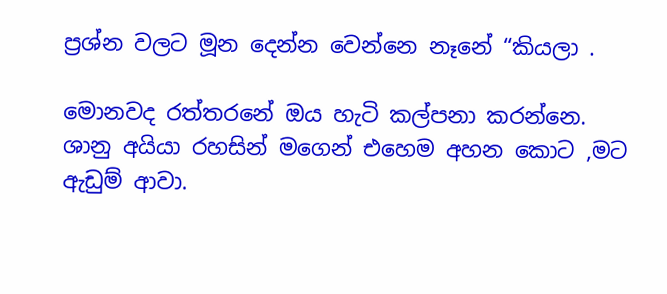ප්‍රශ්න වලට මූන දෙන්න වෙන්නෙ නෑනේ “කියලා .

මොනවද රත්තරනේ ඔය හැටි කල්පනා කරන්නෙ.
ශානු අයියා රහසින් මගෙන් එහෙම අහන කොට ,මට ඇඩුම් ආවා.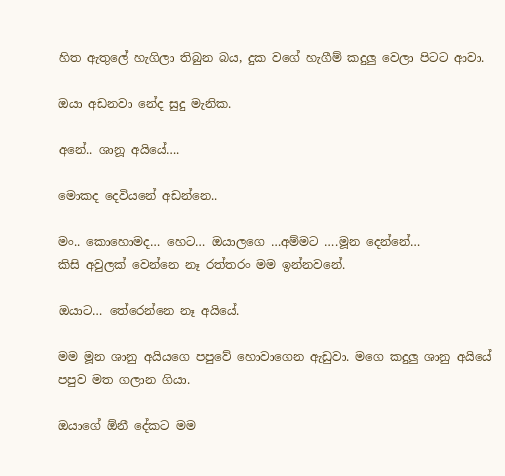හිත ඇතුලේ හැගිලා තිබුන බය, දුක වගේ හැගීම් කදුලු වෙලා පිටට ආවා.

ඔයා අඩනවා නේද සුදු මැනික.

අනේ.. ශානූ අයියේ….

මොකද දෙවියනේ අඩන්නෙ..

මං.. කොහොමද… හෙට… ඔයාලගෙ …අම්මට ….මූන දෙන්නේ…
කිසි අවුලක් වෙන්නෙ නෑ රත්තරං මම ඉන්නවනේ.

ඔයාට… තේරෙන්නෙ නෑ අයියේ.

මම මූන ශානු අයියගෙ පපුවේ හොවාගෙන ඇඩුවා. මගෙ කදුලු ශානු අයියේ පපුව මත ගලාන ගියා.

ඔයාගේ ඕනී දේකට මම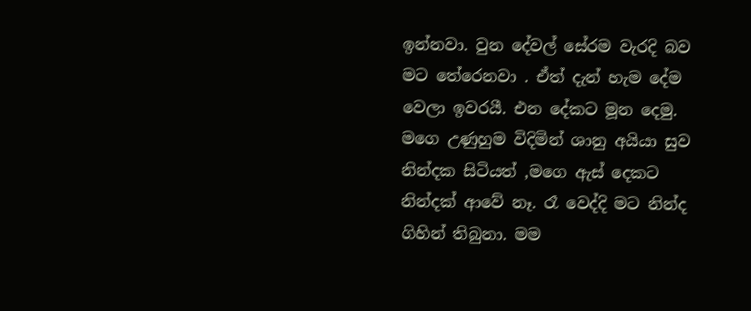ඉන්නවා. වුන දේවල් සේරම වැරදි බව මට තේරෙනවා . ඒත් දැන් හැම දේම වෙලා ඉවරයී. එන දේකට මූන දෙමු.
මගෙ උණුහුම විදිමින් ශානු අයියා සුව නින්දක සිටියත් ,මගෙ ඇස් දෙකට නින්දක් ආවේ නෑ. රෑ වෙද්දි මට නින්ද ගිහින් තිබුනා. මම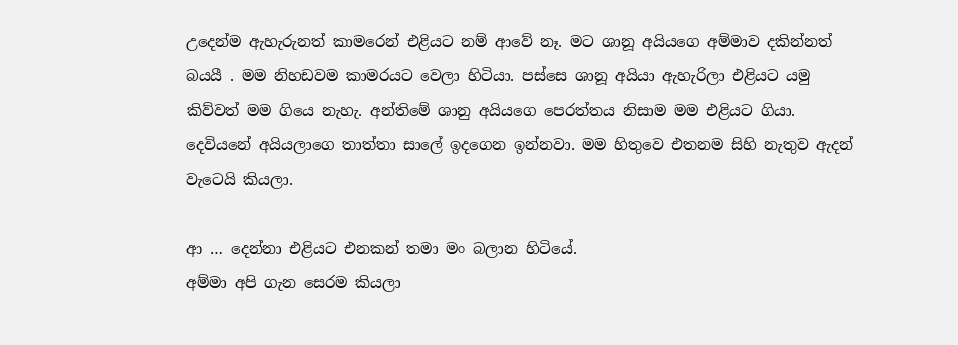උදෙන්ම ඇහැරුනත් කාමරෙන් එළියට නම් ආවේ නෑ. මට ශානූ අයියගෙ අම්මාව දකින්නත් බයයී . මම නිහඩවම කාමරයට වෙලා හිටියා. පස්සෙ ශානූ අයියා ඇහැරිලා එළියට යමු කිව්වත් මම ගියෙ නැහැ. අන්තිමේ ශානු අයියගෙ පෙරත්තය නිසාම මම එළියට ගියා. දෙවියනේ අයියලාගෙ තාත්තා සාලේ ඉදගෙන ඉන්නවා. මම හිතුවෙ එතනම සිහි නැතුව ඇදන් වැටෙයි කියලා.

ආ … දෙන්නා එළියට එනකන් තමා මං බලාන හිටියේ.
අම්මා අපි ගැන සෙරම කියලා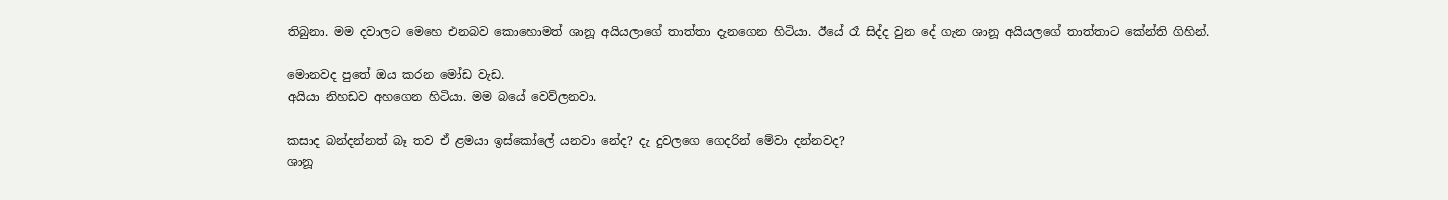තිබුනා. මම දවාලට මෙහෙ එනබව කොහොමත් ශානූ අයියලාගේ තාත්තා දැනගෙන හිටියා. ඊයේ රෑ සිද්ද වුන දේ ගැන ශානූ අයියලගේ තාත්තාට කේන්ති ගිහින්.

මොනවද පුතේ ඔය කරන මෝඩ වැඩ.
අයියා නිහඩව අහගෙන හිටියා. මම බයේ වෙව්ලනවා.

කසාද බන්දන්නත් බෑ තව ඒ ළමයා ඉස්කෝලේ යනවා නේද? දැ දුවලගෙ ගෙදරින් මේවා දන්නවද?
ශානූ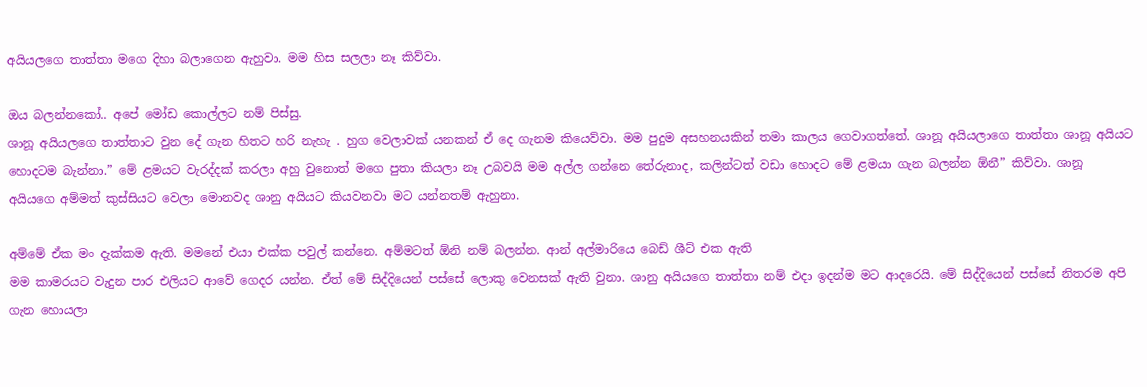අයියලගෙ තාත්තා මගෙ දිහා බලාගෙන ඇහුවා. මම හිස සලලා නෑ කිව්වා.

ඔය බලන්නකෝ.. අපේ මෝඩ කොල්ලට නම් පිස්සු.
ශානූ අයියලගෙ තාත්තාට වුන දේ ගැන හිතට හරි නැහැ . හුග වෙලාවක් යනකන් ඒ දෙ ගැනම කියෙව්වා. මම පුදුම අසහනයකින් තමා කාලය ගෙවාගත්තේ. ශානූ අයියලාගෙ තාත්තා ශානූ අයියට හොදටම බැන්නා.” මේ ළමයට වැරද්දක් කරලා අහු වුනොත් මගෙ පුතා කියලා නෑ උබවයි මම අල්ල ගන්නෙ තේරුනාද, කලින්ටත් වඩා හොදට මේ ළමයා ගැන බලන්න ඕනී” කිව්වා. ශානූ අයියගෙ අම්මත් කුස්සියට වෙලා මොනවද ශානු අයියට කියවනවා මට යන්නතම් ඇහුනා.

අම්මේ ඒක මං දැක්කම ඇති. මමනේ එයා එක්ක පවුල් කන්නෙ. අම්මටත් ඕනි නම් බලන්න. ආන් අල්මාරියෙ බෙඩ් ශීට් එක ඇති
මම කාමරයට වැදුන පාර එලියට ආවේ ගෙදර යන්න. ඒත් මේ සිද්දියෙන් පස්සේ ලොකු වෙනසක් ඇති වුනා. ශානු අයියගෙ තාත්තා නම් එදා ඉදන්ම මට ආදරෙයි. මේ සිද්දියෙන් පස්සේ නිතරම අපි ගැන හොයලා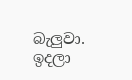බැලුවා. ඉදලා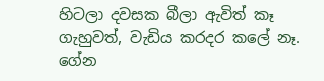හිටලා දවසක බීලා ඇවිත් කෑ ගැහුවත්, වැඩිය කරදර කලේ නෑ. ගේන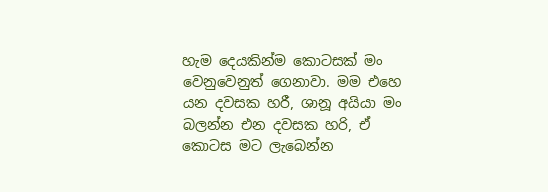හැම දෙයකින්ම කොටසක් මං වෙනුවෙනුත් ගෙනාවා. මම එහෙ යන දවසක හරී, ශානූ අයියා මං බලන්න එන දවසක හරි, ඒ කොටස මට ලැබෙන්න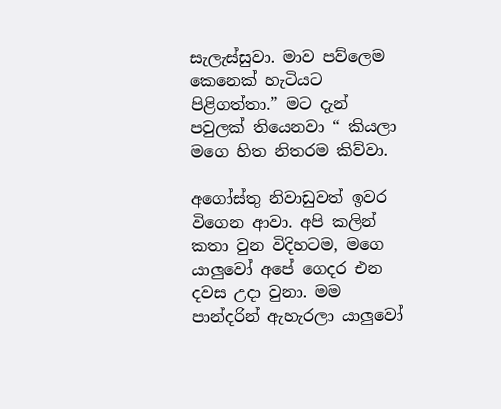සැලැස්සුවා. මාව පව්ලෙම කෙනෙක් හැටියට පිළිගත්තා.” මට දැන් පවුලක් තියෙනවා “ කියලා මගෙ හිත නිතරම කිව්වා.

අගෝස්තු නිවාඩුවත් ඉවර විගෙන ආවා. අපි කලින් කතා වුන විදිහටම, මගෙ යාලුවෝ අපේ ගෙදර එන දවස උදා වුනා. මම පාන්දරින් ඇහැරලා යාලුවෝ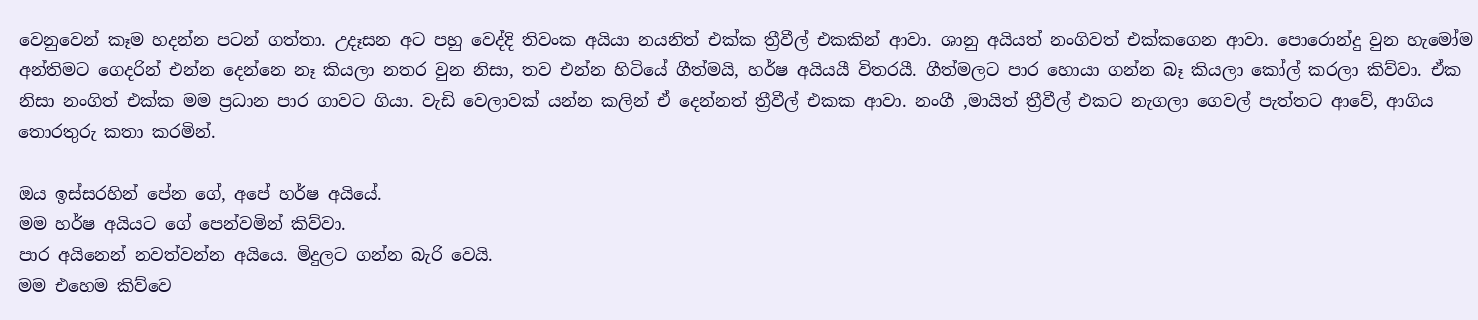වෙනුවෙන් කෑම හදන්න පටන් ගත්තා. උදෑසන අට පහු වෙද්දි තිවංක අයියා නයනිත් එක්ක ත්‍රීවීල් එකකින් ආවා. ශානු අයියත් නංගිවත් එක්කගෙන ආවා. පොරොන්දු වුන හැමෝම අන්තිමට ගෙදරින් එන්න දෙන්නෙ නෑ කියලා නතර වුන නිසා, තව එන්න හිටියේ ගීත්මයි, හර්ෂ අයියයී විතරයී. ගීත්මලට පාර හොයා ගන්න බෑ කියලා කෝල් කරලා කිව්වා. ඒක නිසා නංගිත් එක්ක මම ප්‍රධාන පාර ගාවට ගියා. වැඩි වෙලාවක් යන්න කලින් ඒ දෙන්නත් ත්‍රීවීල් එකක ආවා. නංගී ,මායිත් ත්‍රීවීල් එකට නැගලා ගෙවල් පැත්තට ආවේ, ආගිය තොරතුරු කතා කරමින්.

ඔය ඉස්සරහින් පේන ගේ, අපේ හර්ෂ අයියේ.
මම හර්ෂ අයියට ගේ පෙන්වමින් කිව්වා.
පාර අයිනෙන් නවත්වන්න අයියෙ. මිදුලට ගන්න බැරි වෙයි.
මම එහෙම කිව්වෙ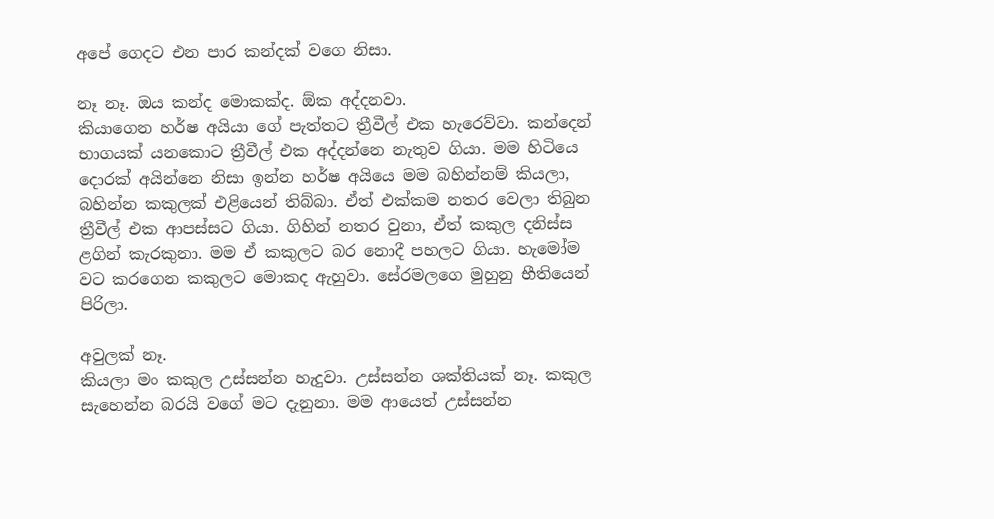අපේ ගෙදට එන පාර කන්දක් වගෙ නිසා.

නෑ නෑ. ඔය කන්ද මොකක්ද. ඕක අද්දනවා.
කියාගෙන හර්ෂ අයියා ගේ පැත්තට ත්‍රීවීල් එක හැරෙව්වා. කන්දෙන් භාගයක් යනකොට ත්‍රීවීල් එක අද්දන්නෙ නැතුව ගියා. මම හිටියෙ දොරක් අයින්නෙ නිසා ඉන්න හර්ෂ අයියෙ මම බහින්නම් කියලා, බහින්න කකුලක් එළියෙන් තිබ්බා. ඒත් එක්කම නතර වෙලා තිබුන ත්‍රීවීල් එක ආපස්සට ගියා. ගිහින් නතර වුනා, ඒත් කකුල දනිස්ස ළගින් කැරකුනා. මම ඒ කකුලට බර නොදී පහලට ගියා. හැමෝම වට කරගෙන කකුලට මොකද ඇහුවා. සේරමලගෙ මුහුනු භීතියෙන් පිරිලා.

අවුලක් නෑ.
කියලා මං කකුල උස්සන්න හැදුවා. උස්සන්න ශක්තියක් නෑ. කකුල සැහෙන්න බරයි වගේ මට දැනුනා. මම ආයෙත් උස්සන්න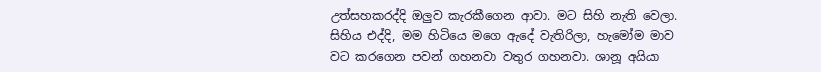උත්සහකරද්දි ඔලුව කැරකීගෙන ආවා. මට සිහි නැති වෙලා. සිහිය එද්දි, මම හිටියෙ මගෙ ඇදේ වැතිරිලා, හැමෝම මාව වට කරගෙන පවන් ගහනවා වතුර ගහනවා. ශානූ අයියා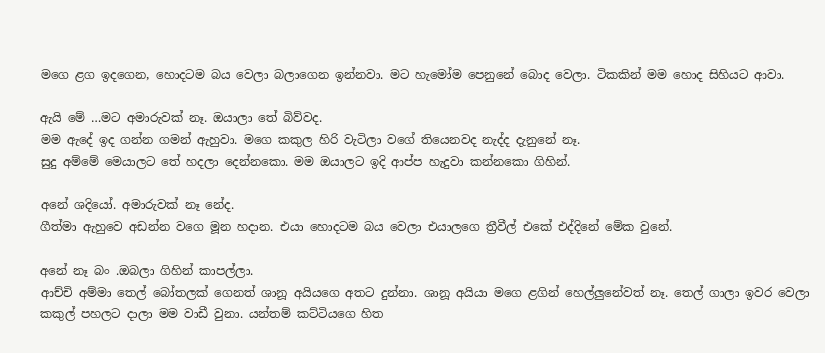මගෙ ළග ඉදගෙන, හොදටම බය වෙලා බලාගෙන ඉන්නවා. මට හැමෝම පෙනුනේ බොද වෙලා. ටිකකින් මම හොද සිහියට ආවා.

ඇයි මේ …මට අමාරුවක් නෑ. ඔයාලා තේ බිව්වද.
මම ඇදේ ඉද ගන්න ගමන් ඇහුවා. මගෙ කකුල හිරි වැටිලා වගේ තියෙනවද නැද්ද දැනුනේ නෑ.
සුදු අම්මේ මෙයාලට තේ හදලා දෙන්නකො. මම ඔයාලට ඉදි ආප්ප හැදුවා කන්නකො ගිහින්.

අනේ ශදියෝ. අමාරුවක් නෑ නේද.
ගීත්මා ඇහුවෙ අඩන්න වගෙ මූන හදාන. එයා හොදටම බය වෙලා එයාලගෙ ත්‍රීවීල් එකේ එද්දිනේ මේක වුනේ.

අනේ නෑ බං .ඔබලා ගිහින් කාපල්ලා.
ආච්චි අම්මා තෙල් බෝතලක් ගෙනත් ශානූ අයියගෙ අතට දුන්නා. ශානූ අයියා මගෙ ළගින් හෙල්ලුනේවත් නෑ. තෙල් ගාලා ඉවර වෙලා කකුල් පහලට දාලා මම වාඩී වුනා. යන්තම් කට්ටියගෙ හිත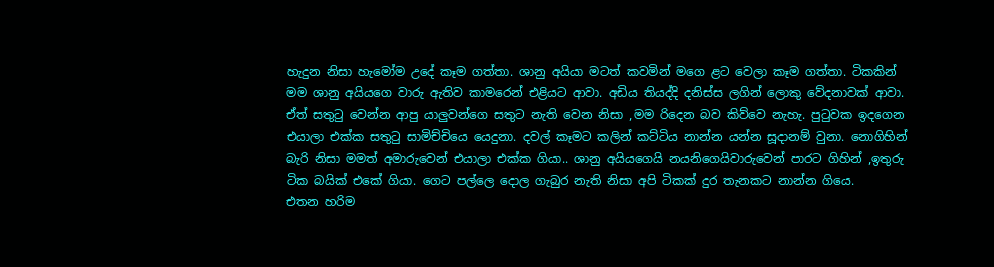හැදුන නිසා හැමෝම උදේ කෑම ගත්තා. ශානු අයියා මටත් කවමින් මගෙ ළට වෙලා කෑම ගත්තා. ටිකකින් මම ශානු අයියගෙ වාරු ඇතිව කාමරෙන් එළියට ආවා. අඩිය තියද්දි දනිස්ස ලගින් ලොකු වේදනාවක් ආවා. ඒත් සතුටු වෙන්න ආපු යාලුවන්ගෙ සතුට නැති වෙන නිසා ,මම රිදෙන බව කිව්වෙ නැහැ. පුටුවක ඉදගෙන එයාලා එක්ක සතුටු සාමිච්චියෙ යෙදුනා. දවල් කෑමට කලින් කට්ටිය නාන්න යන්න සූදානම් වුනා. නොගිහින් බැරි නිසා මමත් අමාරුවෙන් එයාලා එක්ක ගියා.. ශානු අයියගෙයි නයනිගෙයිවාරුවෙන් පාරට ගිහින් ,ඉතුරු ටික බයික් එකේ ගියා. ගෙට පල්ලෙ දොල ගැබුර නැති නිසා අපි ටිකක් දුර තැනකට නාන්න ගියෙ.
එතන හරිම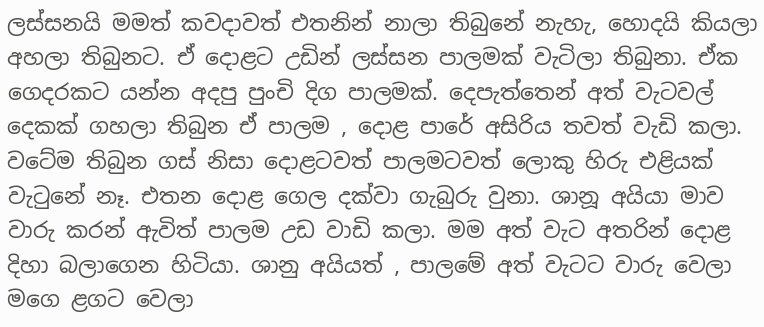ලස්සනයි මමත් කවදාවත් එතනින් නාලා තිබුනේ නැහැ, හොදයි කියලා අහලා තිබුනට. ඒ දොළට උඩින් ලස්සන පාලමක් වැටිලා තිබුනා. ඒක ගෙදරකට යන්න අදපු පුංචි දිග පාලමක්. දෙපැත්තෙන් අත් වැටවල් දෙකක් ගහලා තිබුන ඒ පාලම , දොළ පාරේ අසිරිය තවත් වැඩි කලා. වටේම තිබුන ගස් නිසා දොළටවත් පාලමටවත් ලොකු හිරු එළියක් වැටුනේ නෑ. එතන දොළ ගෙල දක්වා ගැබුරු වුනා. ශානූ අයියා මාව වාරු කරන් ඇවිත් පාලම උඩ වාඩි කලා. මම අත් වැට අතරින් දොළ දිහා බලාගෙන හිටියා. ශානු අයියත් , පාලමේ අත් වැටට වාරු වෙලා මගෙ ළගට වෙලා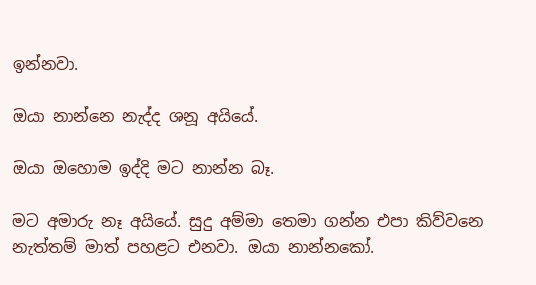ඉන්නවා.

ඔයා නාන්නෙ නැද්ද ශනූ අයියේ.

ඔයා ඔහොම ඉද්දි මට නාන්න බෑ.

මට අමාරු නෑ අයියේ. සුදු අම්මා තෙමා ගන්න එපා කිව්වනෙ නැත්තම් මාත් පහළට එනවා. ඔයා නාන්නකෝ.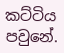කට්ටිය පවුනේ.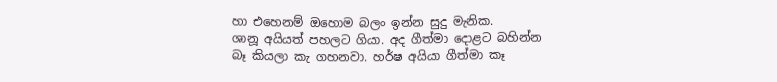හා එහෙනම් ඔහොම බලං ඉන්න සුදු මැනික.
ශානූ අයියත් පහලට ගියා. අද ගීත්මා දොළට බහින්න බෑ කියලා කැ ගහනවා. හර්ෂ අයියා ගීත්මා කෑ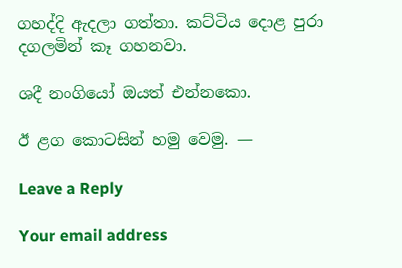ගහද්දි ඇදලා ගත්තා. කට්ටිය දොළ පුරා දගලමින් කෑ ගහනවා.

ශදී නංගියෝ ඔයත් එන්නකො.

ඊ ළග කොටසින් හමු වෙමු. —

Leave a Reply

Your email address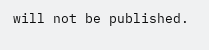will not be published.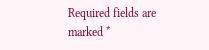Required fields are marked *